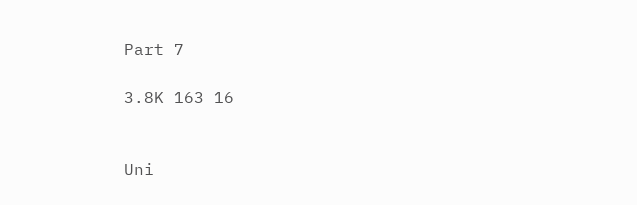Part 7

3.8K 163 16


Uni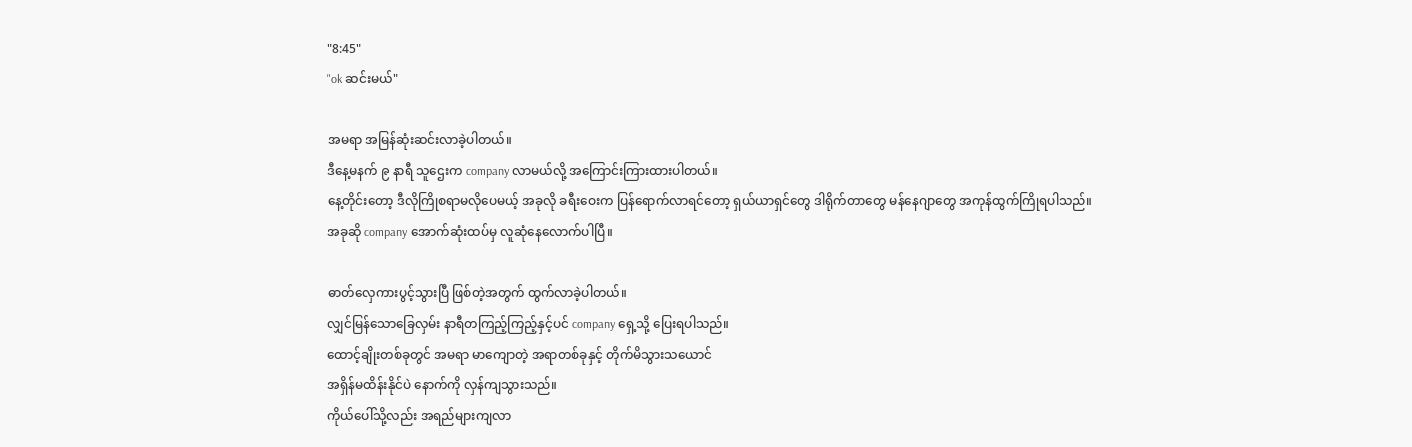"8:45"
"ok ဆင်းမယ်"

အမရာ အမြန်ဆုံးဆင်းလာခဲ့ပါတယ်။
ဒီနေ့မနက် ၉ နာရီ သူဌေးက company လာမယ်လို့ အကြောင်းကြားထားပါတယ်။
နေ့တိုင်းတော့ ဒီလိုကြိုစရာမလိုပေမယ့် အခုလို ခရီးဝေးက ပြန်ရောက်လာရင်တော့ ရှယ်ယာရှင်တွေ ဒါရိုက်တာတွေ မန်နေဂျာတွေ အကုန်ထွက်ကြိုရပါသည်။
အခုဆို company အောက်ဆုံးထပ်မှ လူဆုံနေလောက်ပါပြီ။

ဓာတ်လှေကားပွင့်သွားပြီ ဖြစ်တဲ့အတွက် ထွက်လာခဲ့ပါတယ်။
လျှင်မြန်သောခြေလှမ်း နာရီတကြည့်ကြည့်နှင့်ပင် company ရှေ့သို့ ပြေးရပါသည်။
ထောင့်ချိုးတစ်ခုတွင် အမရာ မာကျောတဲ့ အရာတစ်ခုနှင့် တိုက်မိသွားသယောင်
အရှိန်မထိန်းနိုင်ပဲ နောက်ကို လှန်ကျသွားသည်။
ကိုယ်ပေါ်သို့လည်း အရည်များကျလာ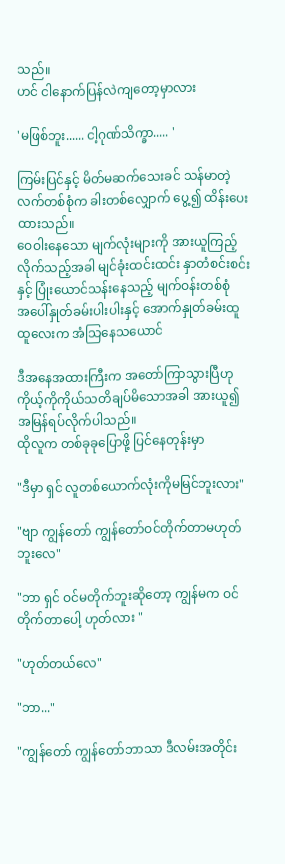သည်။
ဟင် ငါနောက်ပြန်လဲကျတော့မှာလား

'မဖြစ်ဘူး...... ငါ့ဂုဏ်သိက္ခာ..... '

ကြမ်းပြင်နှင့် မိတ်မဆက်သေးခင် သန်မာတဲ့ လက်တစ်စုံက ခါးတစ်လျှောက် ပွေ့၍ ထိန်းပေးထားသည်။
ဝေဝါးနေသော မျက်လုံးများကို အားယူကြည့်လိုက်သည့်အခါ မျင်ခုံးထင်းထင်း နှာတံစင်းစင်းနှင့် ပြုံးယောင်သန်းနေသည့် မျက်ဝန်းတစ်စုံ
အပေါ်နှုတ်ခမ်းပါးပါးနှင့် အောက်နှုတ်ခမ်းထူထူလေးက အံသြနေသယောင်

ဒီအနေအထားကြီးက အတော်ကြာသွားပြီဟု ကိုယ့်ကိုကိုယ်သတိချပ်မိသောအခါ အားယူ၍ အမြန်ရပ်လိုက်ပါသည်။
ထိုလူက တစ်ခုခုပြောဖို့ ပြင်နေတုန်းမှာ

"ဒီမှာ ရှင် လူတစ်ယောက်လုံးကိုမမြင်ဘူးလား"

"ဗျာ ကျွန်တော် ကျွန်တော်ဝင်တိုက်တာမဟုတ်ဘူးလေ"

"ဘာ ရှင် ဝင်မတိုက်ဘူးဆိုတော့ ကျွန်မက ဝင်တိုက်တာပေါ့ ဟုတ်လား "

"ဟုတ်တယ်လေ"

"ဘာ..."

"ကျွန်တော် ကျွန်တော်ဘာသာ ဒီလမ်းအတိုင်း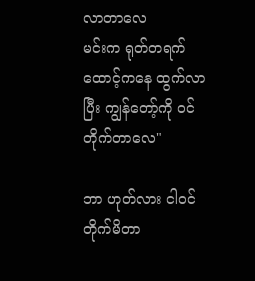လာတာလေ
မင်းက ရုတ်တရက် ထောင့်ကနေ ထွက်လာပြီး ကျွန်တော့်ကို ဝင်တိုက်တာလေ"

ဘာ ဟုတ်လား ငါဝင်တိုက်မိတာ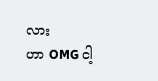လား
ဟာ OMG ငါ့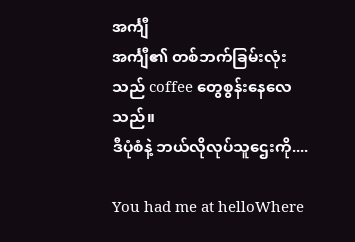အင်္ကျီ
အင်္ကျီ၏ တစ်ဘက်ခြမ်းလုံးသည် coffee တွေစွန်းနေလေသည်။
ဒီပုံစံနဲ့ ဘယ်လိုလုပ်သူဌေးကို....

You had me at helloWhere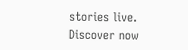stories live. Discover now